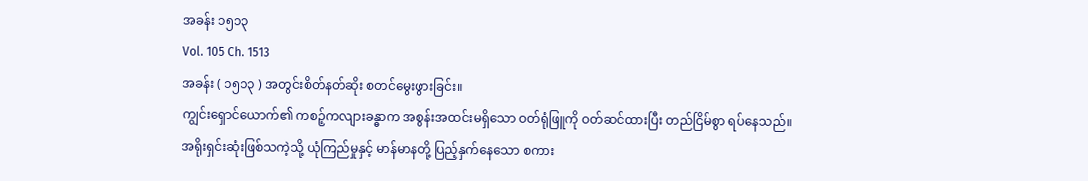အခန်း ၁၅၁၃
Vol. 105 Ch. 1513
အခန်း ( ၁၅၁၃ ) အတွင်းစိတ်နတ်ဆိုး စတင်မွေးဖွားခြင်း။
ကျွင်းရှောင်ယောက်၏ ကစဉ့်ကလျားခန္ဓာက အစွန်းအထင်းမရှိသော ဝတ်ရုံဖြူကို ဝတ်ဆင်ထားပြီး တည်ငြိမ်စွာ ရပ်နေသည်။
အရိုးရှင်းဆုံးဖြစ်သကဲ့သို့ ယုံကြည်မှုနှင့် မာန်မာနတို့ ပြည့်နှက်နေသော စကား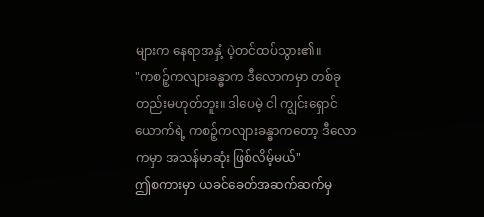များက နေရာအနှံ့ ပဲ့တင်ထပ်သွား၏။
"ကစဉ့်ကလျားခန္ဓာက ဒီလောကမှာ တစ်ခုတည်းမဟုတ်ဘူး။ ဒါပေမဲ့ ငါ ကျွင်းရှောင်ယောက်ရဲ့ ကစဉ့်ကလျားခန္ဓာကတော့ ဒီလောကမှာ အသန်မာဆုံး ဖြစ်လိမ့်မယ်"
ဤစကားမှာ ယခင်ခေတ်အဆက်ဆက်မှ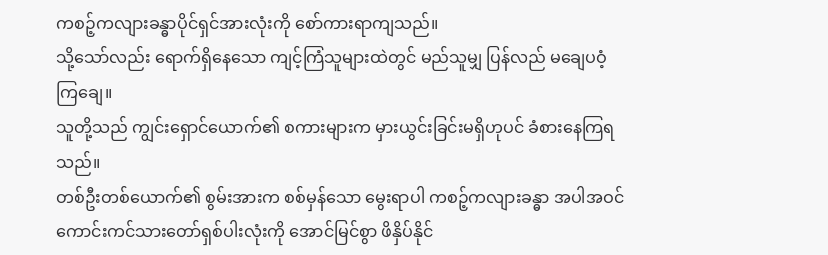ကစဉ့်ကလျားခန္ဓာပိုင်ရှင်အားလုံးကို စော်ကားရာကျသည်။
သို့သော်လည်း ရောက်ရှိနေသော ကျင့်ကြံသူများထဲတွင် မည်သူမျှ ပြန်လည် မချေပဝံ့ကြချေ။
သူတို့သည် ကျွင်းရှောင်ယောက်၏ စကားများက မှားယွင်းခြင်းမရှိဟုပင် ခံစားနေကြရသည်။
တစ်ဦးတစ်ယောက်၏ စွမ်းအားက စစ်မှန်သော မွေးရာပါ ကစဉ့်ကလျားခန္ဓာ အပါအဝင် ကောင်းကင်သားတော်ရှစ်ပါးလုံးကို အောင်မြင်စွာ ဖိနှိပ်နိုင်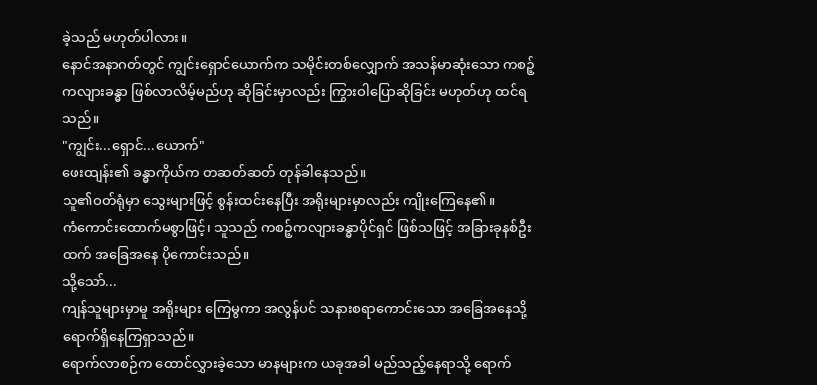ခဲ့သည် မဟုတ်ပါလား။
နောင်အနာဂတ်တွင် ကျွင်းရှောင်ယောက်က သမိုင်းတစ်လျှောက် အသန်မာဆုံးသော ကစဉ့်ကလျားခန္ဓာ ဖြစ်လာလိမ့်မည်ဟု ဆိုခြင်းမှာလည်း ကြွားဝါပြောဆိုခြင်း မဟုတ်ဟု ထင်ရသည်။
"ကျွင်း...ရှောင်...ယောက်"
ဖေးထျန်း၏ ခန္ဓာကိုယ်က တဆတ်ဆတ် တုန်ခါနေသည်။
သူ၏ဝတ်ရုံမှာ သွေးများဖြင့် စွန်းထင်းနေပြီး အရိုးများမှာလည်း ကျိုးကြေနေ၏။
ကံကောင်းထောက်မစွာဖြင့်၊ သူသည် ကစဉ့်ကလျားခန္ဓာပိုင်ရှင် ဖြစ်သဖြင့် အခြားခုနစ်ဦးထက် အခြေအနေ ပိုကောင်းသည်။
သို့သော်...
ကျန်သူများမှာမူ အရိုးများ ကြေမွကာ အလွန်ပင် သနားစရာကောင်းသော အခြေအနေသို့ ရောက်ရှိနေကြရှာသည်။
ရောက်လာစဉ်က ထောင်လွှားခဲ့သော မာနများက ယခုအခါ မည်သည့်နေရာသို့ ရောက်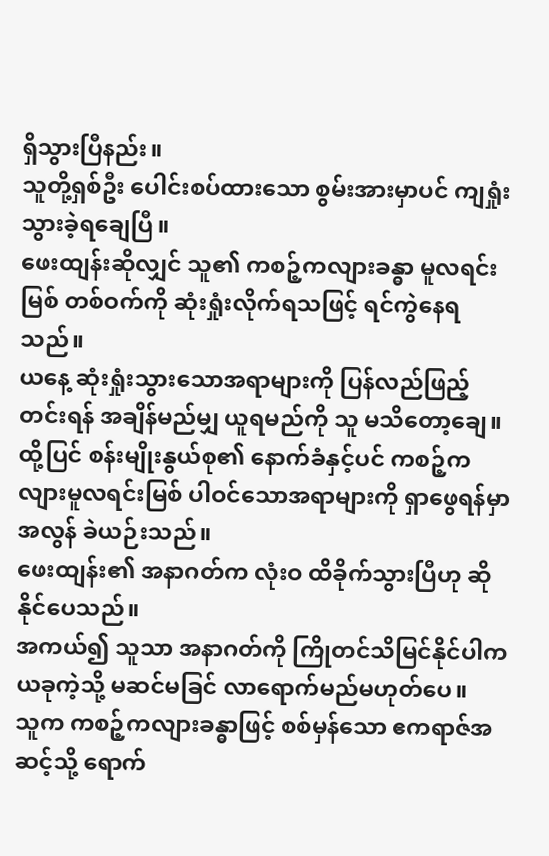ရှိသွားပြီနည်း။
သူတို့ရှစ်ဦး ပေါင်းစပ်ထားသော စွမ်းအားမှာပင် ကျရှုံးသွားခဲ့ရချေပြီ။
ဖေးထျန်းဆိုလျှင် သူ၏ ကစဉ့်ကလျားခန္ဓာ မူလရင်းမြစ် တစ်ဝက်ကို ဆုံးရှုံးလိုက်ရသဖြင့် ရင်ကွဲနေရသည်။
ယနေ့ ဆုံးရှုံးသွားသောအရာများကို ပြန်လည်ဖြည့်တင်းရန် အချိန်မည်မျှ ယူရမည်ကို သူ မသိတော့ချေ။
ထို့ပြင် စန်းမျိုးနွယ်စု၏ နောက်ခံနှင့်ပင် ကစဉ့်ကလျားမူလရင်းမြစ် ပါဝင်သောအရာများကို ရှာဖွေရန်မှာ အလွန် ခဲယဉ်းသည်။
ဖေးထျန်း၏ အနာဂတ်က လုံးဝ ထိခိုက်သွားပြီဟု ဆိုနိုင်ပေသည်။
အကယ်၍ သူသာ အနာဂတ်ကို ကြိုတင်သိမြင်နိုင်ပါက ယခုကဲ့သို့ မဆင်မခြင် လာရောက်မည်မဟုတ်ပေ။
သူက ကစဉ့်ကလျားခန္ဓာဖြင့် စစ်မှန်သော ဧကရာဇ်အဆင့်သို့ ရောက်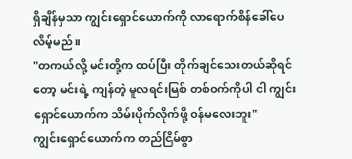ရှိချိန်မှသာ ကျွင်းရှောင်ယောက်ကို လာရောက်စိန်ခေါ်ပေလိမ့်မည်။
"တကယ်လို့ မင်းတို့က ထပ်ပြီး တိုက်ချင်သေးတယ်ဆိုရင်တော့ မင်းရဲ့ ကျန်တဲ့ မူလရင်းမြစ် တစ်ဝက်ကိုပါ ငါ ကျွင်းရှောင်ယောက်က သိမ်းပိုက်လိုက်ဖို့ ဝန်မလေးဘူး"
ကျွင်းရှောင်ယောက်က တည်ငြိမ်စွာ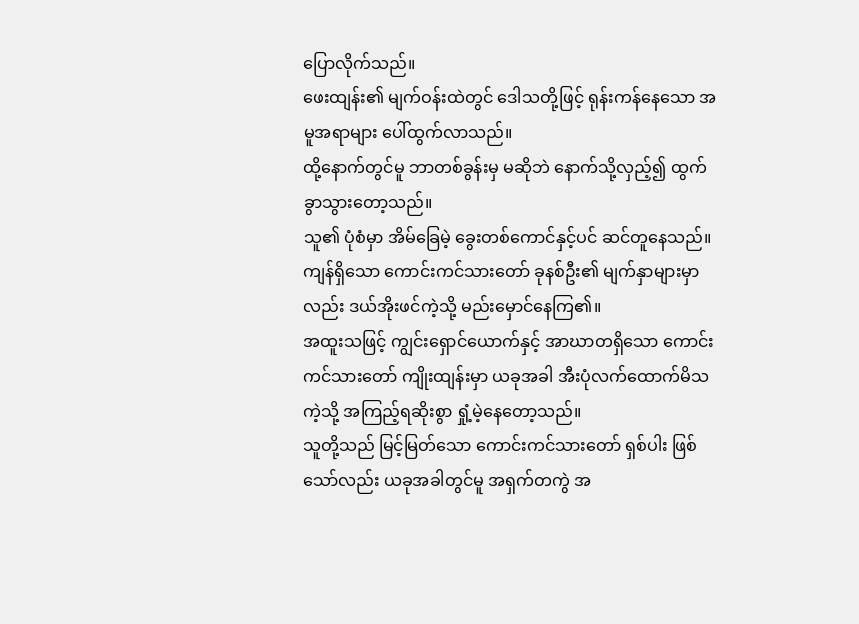ပြောလိုက်သည်။
ဖေးထျန်း၏ မျက်ဝန်းထဲတွင် ဒေါသတို့ဖြင့် ရုန်းကန်နေသော အမူအရာများ ပေါ်ထွက်လာသည်။
ထို့နောက်တွင်မူ ဘာတစ်ခွန်းမှ မဆိုဘဲ နောက်သို့လှည့်၍ ထွက်ခွာသွားတော့သည်။
သူ၏ ပုံစံမှာ အိမ်ခြေမဲ့ ခွေးတစ်ကောင်နှင့်ပင် ဆင်တူနေသည်။
ကျန်ရှိသော ကောင်းကင်သားတော် ခုနစ်ဦး၏ မျက်နှာများမှာလည်း ဒယ်အိုးဖင်ကဲ့သို့ မည်းမှောင်နေကြ၏။
အထူးသဖြင့် ကျွင်းရှောင်ယောက်နှင့် အာဃာတရှိသော ကောင်းကင်သားတော် ကျိုးထျန်းမှာ ယခုအခါ အီးပုံလက်ထောက်မိသကဲ့သို့ အကြည့်ရဆိုးစွာ ရှုံ့မဲ့နေတော့သည်။
သူတို့သည် မြင့်မြတ်သော ကောင်းကင်သားတော် ရှစ်ပါး ဖြစ်သော်လည်း ယခုအခါတွင်မူ အရှက်တကွဲ အ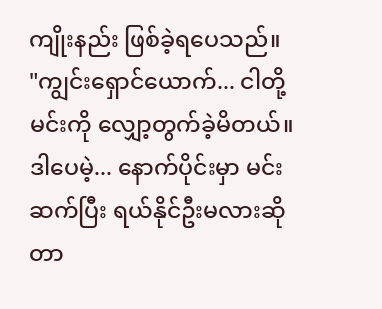ကျိုးနည်း ဖြစ်ခဲ့ရပေသည်။
"ကျွင်းရှောင်ယောက်... ငါတို့ မင်းကို လျှော့တွက်ခဲ့မိတယ်။ ဒါပေမဲ့... နောက်ပိုင်းမှာ မင်း ဆက်ပြီး ရယ်နိုင်ဦးမလားဆိုတာ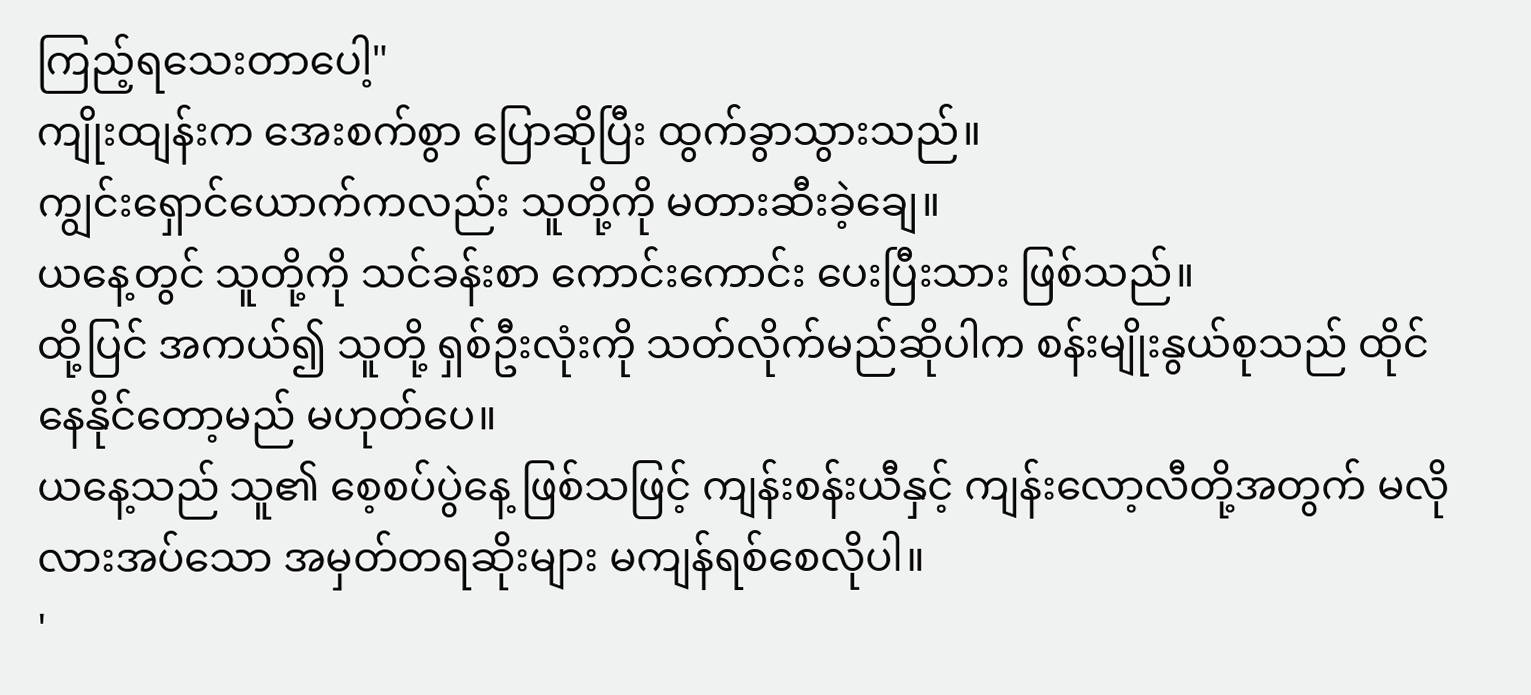ကြည့်ရသေးတာပေါ့"
ကျိုးထျန်းက အေးစက်စွာ ပြောဆိုပြီး ထွက်ခွာသွားသည်။
ကျွင်းရှောင်ယောက်ကလည်း သူတို့ကို မတားဆီးခဲ့ချေ။
ယနေ့တွင် သူတို့ကို သင်ခန်းစာ ကောင်းကောင်း ပေးပြီးသား ဖြစ်သည်။
ထို့ပြင် အကယ်၍ သူတို့ ရှစ်ဦးလုံးကို သတ်လိုက်မည်ဆိုပါက စန်းမျိုးနွယ်စုသည် ထိုင်နေနိုင်တော့မည် မဟုတ်ပေ။
ယနေ့သည် သူ၏ စေ့စပ်ပွဲနေ့ ဖြစ်သဖြင့် ကျန်းစန်းယီနှင့် ကျန်းလော့လီတို့အတွက် မလိုလားအပ်သော အမှတ်တရဆိုးများ မကျန်ရစ်စေလိုပါ။
'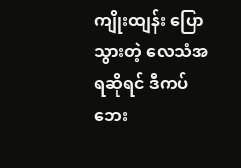ကျိုးထျန်း ပြောသွားတဲ့ လေသံအရဆိုရင် ဒီကပ်ဘေး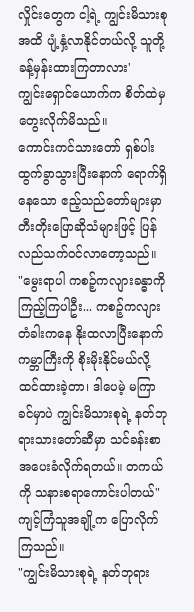လှိုင်းတွေက ငါ့ရဲ့ ကျွင်းမိသားစုအထိ ပျံ့နှံ့လာနိုင်တယ်လို့ သူတို့ ခန့်မှန်းထားကြတာလား'
ကျွင်းရှောင်ယောက်က စိတ်ထဲမှ တွေးလိုက်မိသည်။
ကောင်းကင်သားတော် ရှစ်ပါး ထွက်ခွာသွားပြီးနောက် ရောက်ရှိနေသော ဧည့်သည်တော်များမှာ တီးတိုးပြောဆိုသံများဖြင့် ပြန်လည်သက်ဝင်လာတော့သည်။
"မွေးရာပါ ကစဉ့်ကလျားခန္ဓာကို ကြည့်ကြပါဦး... ကစဉ့်ကလျားတံခါးကနေ နိုးထလာပြီးနောက် ကမ္ဘာကြီးကို စိုးမိုးနိုင်မယ်လို့ ထင်ထားခဲ့တာ၊ ဒါပေမဲ့ မကြာခင်မှာပဲ ကျွင်းမိသားစုရဲ့ နတ်ဘုရားသားတော်ဆီမှာ သင်ခန်းစာ အပေးခံလိုက်ရတယ်။ တကယ်ကို သနားစရာကောင်းပါတယ်"
ကျင့်ကြံသူအချို့က ပြောလိုက်ကြသည်။
"ကျွင်းမိသားစုရဲ့ နတ်ဘုရား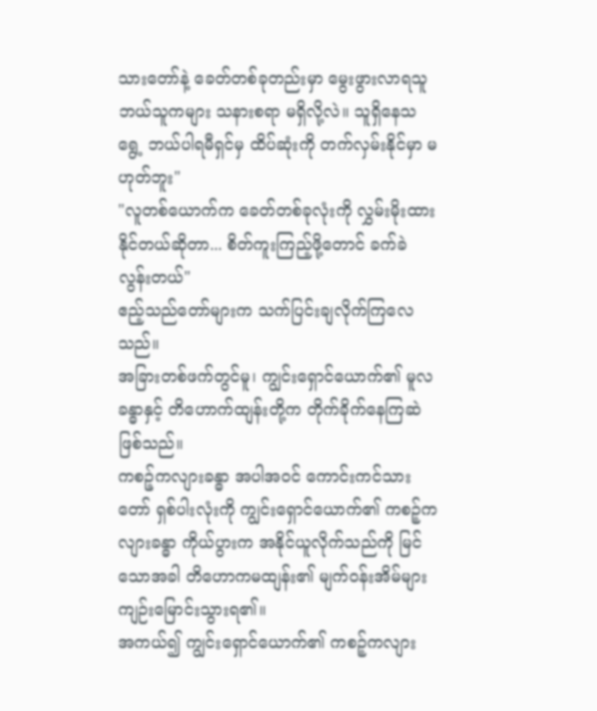သားတော်နဲ့ ခေတ်တစ်ခုတည်းမှာ မွေးဖွားလာရသူ ဘယ်သူကများ သနားစရာ မရှိလို့လဲ။ သူရှိနေသရွေ့ ဘယ်ပါရမီရှင်မှ ထိပ်ဆုံးကို တက်လှမ်းနိုင်မှာ မဟုတ်ဘူး"
"လူတစ်ယောက်က ခေတ်တစ်ခုလုံးကို လွှမ်းမိုးထားနိုင်တယ်ဆိုတာ... စိတ်ကူးကြည့်ဖို့တောင် ခက်ခဲလွန်းတယ်"
ဧည့်သည်တော်များက သက်ပြင်းချလိုက်ကြလေသည်။
အခြားတစ်ဖက်တွင်မူ၊ ကျွင်းရှောင်ယောက်၏ မူလခန္ဓာနှင့် တိဟောက်ထျန်းတို့က တိုက်ခိုက်နေကြဆဲ ဖြစ်သည်။
ကစဉ့်ကလျားခန္ဓာ အပါအဝင် ကောင်းကင်သားတော် ရှစ်ပါးလုံးကို ကျွင်းရှောင်ယောက်၏ ကစဉ့်ကလျားခန္ဓာ ကိုယ်ပွားက အနိုင်ယူလိုက်သည်ကို မြင်သောအခါ တိဟောကမထျန်း၏ မျက်ဝန်းအိမ်များ ကျဉ်းမြောင်းသွားရ၏။
အကယ်၍ ကျွင်းရှောင်ယောက်၏ ကစဉ့်ကလျား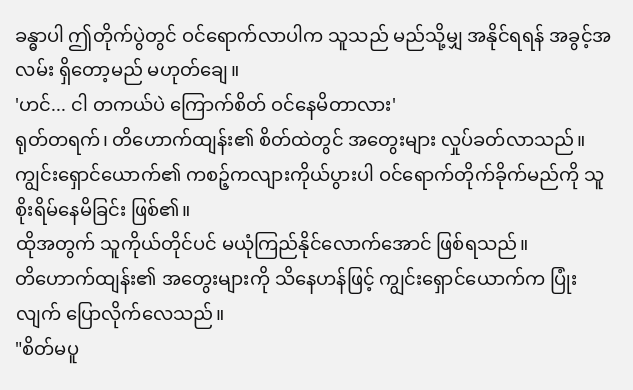ခန္ဓာပါ ဤတိုက်ပွဲတွင် ဝင်ရောက်လာပါက သူသည် မည်သို့မျှ အနိုင်ရရန် အခွင့်အလမ်း ရှိတော့မည် မဟုတ်ချေ။
'ဟင်... ငါ တကယ်ပဲ ကြောက်စိတ် ဝင်နေမိတာလား'
ရုတ်တရက်၊ တိဟောက်ထျန်း၏ စိတ်ထဲတွင် အတွေးများ လှုပ်ခတ်လာသည်။
ကျွင်းရှောင်ယောက်၏ ကစဉ့်ကလျားကိုယ်ပွားပါ ဝင်ရောက်တိုက်ခိုက်မည်ကို သူ စိုးရိမ်နေမိခြင်း ဖြစ်၏။
ထိုအတွက် သူကိုယ်တိုင်ပင် မယုံကြည်နိုင်လောက်အောင် ဖြစ်ရသည်။
တိဟောက်ထျန်း၏ အတွေးများကို သိနေဟန်ဖြင့် ကျွင်းရှောင်ယောက်က ပြုံးလျက် ပြောလိုက်လေသည်။
"စိတ်မပူ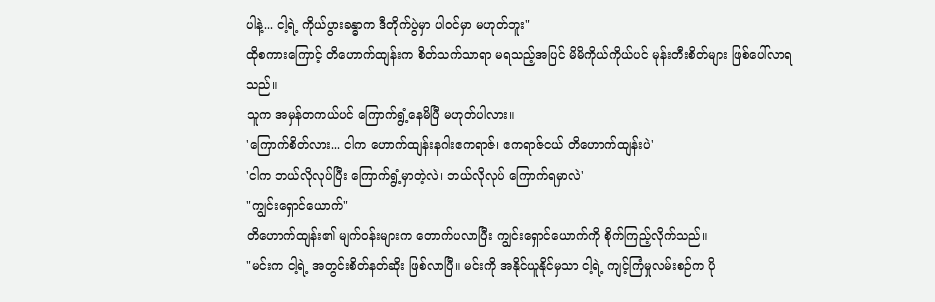ပါနဲ့... ငါ့ရဲ့ ကိုယ်ပွားခန္ဓာက ဒီတိုက်ပွဲမှာ ပါဝင်မှာ မဟုတ်ဘူး"
ထိုစကားကြောင့် တိဟောက်ထျန်းက စိတ်သက်သာရာ မရသည့်အပြင် မိမိကိုယ်ကိုယ်ပင် မုန်းတီးစိတ်များ ဖြစ်ပေါ်လာရသည်။
သူက အမှန်တကယ်ပင် ကြောက်ရွံ့နေမိပြီ မဟုတ်ပါလား။
'ကြောက်စိတ်လား... ငါက ဟောက်ထျန်းနဂါးဧကရာဇ်၊ ဧကရာဇ်ငယ် တိဟောက်ထျန်းပဲ'
'ငါက ဘယ်လိုလုပ်ပြီး ကြောက်ရွံ့မှာတဲ့လဲ၊ ဘယ်လိုလုပ် ကြောက်ရမှာလဲ'
"ကျွင်းရှောင်ယောက်"
တိဟောက်ထျန်း၏ မျက်ဝန်းများက တောက်ပလာပြီး ကျွင်းရှောင်ယောက်ကို စိုက်ကြည့်လိုက်သည်။
"မင်းက ငါ့ရဲ့ အတွင်းစိတ်နတ်ဆိုး ဖြစ်လာပြီ။ မင်းကို အနိုင်ယူနိုင်မှသာ ငါ့ရဲ့ ကျင့်ကြံမှုလမ်းစဉ်က ပို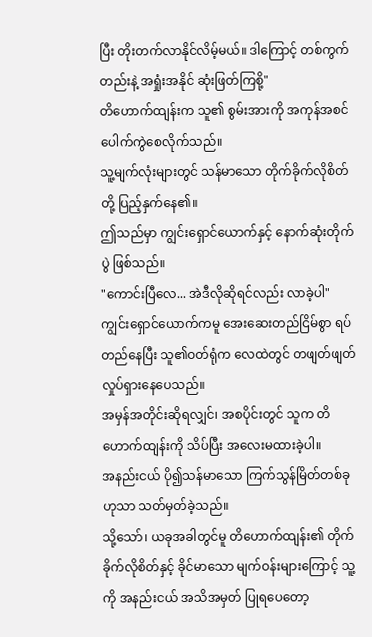ပြီး တိုးတက်လာနိုင်လိမ့်မယ်။ ဒါကြောင့် တစ်ကွက်တည်းနဲ့ အရှုံးအနိုင် ဆုံးဖြတ်ကြစို့"
တိဟောက်ထျန်းက သူ၏ စွမ်းအားကို အကုန်အစင် ပေါက်ကွဲစေလိုက်သည်။
သူ့မျက်လုံးများတွင် သန်မာသော တိုက်ခိုက်လိုစိတ်တို့ ပြည့်နှက်နေ၏။
ဤသည်မှာ ကျွင်းရှောင်ယောက်နှင့် နောက်ဆုံးတိုက်ပွဲ ဖြစ်သည်။
"ကောင်းပြီလေ... အဲဒီလိုဆိုရင်လည်း လာခဲ့ပါ"
ကျွင်းရှောင်ယောက်ကမူ အေးဆေးတည်ငြိမ်စွာ ရပ်တည်နေပြီး သူ၏ဝတ်ရုံက လေထဲတွင် တဖျတ်ဖျတ် လှုပ်ရှားနေပေသည်။
အမှန်အတိုင်းဆိုရလျှင်၊ အစပိုင်းတွင် သူက တိဟောက်ထျန်းကို သိပ်ပြီး အလေးမထားခဲ့ပါ။
အနည်းငယ် ပို၍သန်မာသော ကြက်သွန်မြိတ်တစ်ခုဟုသာ သတ်မှတ်ခဲ့သည်။
သို့သော်၊ ယခုအခါတွင်မူ တိဟောက်ထျန်း၏ တိုက်ခိုက်လိုစိတ်နှင့် ခိုင်မာသော မျက်ဝန်းများကြောင့် သူ့ကို အနည်းငယ် အသိအမှတ် ပြုရပေတော့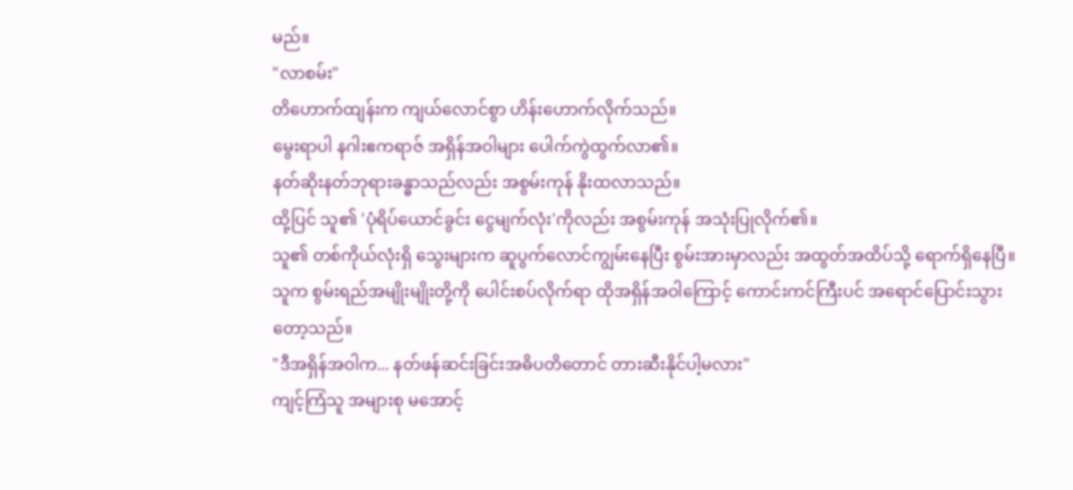မည်။
"လာစမ်း"
တိဟောက်ထျန်းက ကျယ်လောင်စွာ ဟိန်းဟောက်လိုက်သည်။
မွေးရာပါ နဂါးဧကရာဇ် အရှိန်အဝါများ ပေါက်ကွဲထွက်လာ၏။
နတ်ဆိုးနတ်ဘုရားခန္ဓာသည်လည်း အစွမ်းကုန် နိုးထလာသည်။
ထို့ပြင် သူ၏ 'ပုံရိပ်ယောင်ခွင်း ငွေမျက်လုံး'ကိုလည်း အစွမ်းကုန် အသုံးပြုလိုက်၏။
သူ၏ တစ်ကိုယ်လုံးရှိ သွေးများက ဆူပွက်လောင်ကျွမ်းနေပြီး စွမ်းအားမှာလည်း အထွတ်အထိပ်သို့ ရောက်ရှိနေပြီ။
သူက စွမ်းရည်အမျိုးမျိုးတို့ကို ပေါင်းစပ်လိုက်ရာ ထိုအရှိန်အဝါကြောင့် ကောင်းကင်ကြီးပင် အရောင်ပြောင်းသွားတော့သည်။
"ဒီအရှိန်အဝါက... နတ်ဖန်ဆင်းခြင်းအဓိပတိတောင် တားဆီးနိုင်ပါ့မလား"
ကျင့်ကြံသူ အများစု မအောင့်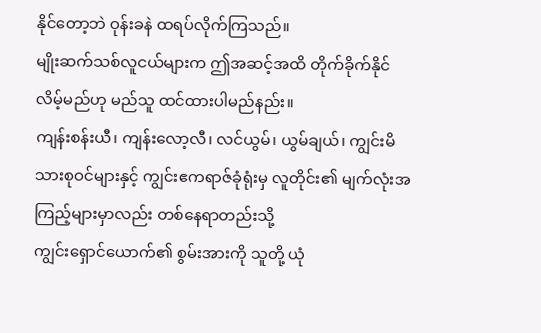နိုင်တော့ဘဲ ဝုန်းခနဲ ထရပ်လိုက်ကြသည်။
မျိုးဆက်သစ်လူငယ်များက ဤအဆင့်အထိ တိုက်ခိုက်နိုင်လိမ့်မည်ဟု မည်သူ ထင်ထားပါမည်နည်း။
ကျန်းစန်းယီ၊ ကျန်းလော့လီ၊ လင်ယွမ်၊ ယွမ်ချယ်၊ ကျွင်းမိသားစုဝင်များနှင့် ကျွင်းဧကရာဇ်ခုံရုံးမှ လူတိုင်း၏ မျက်လုံးအကြည့်များမှာလည်း တစ်နေရာတည်းသို့
ကျွင်းရှောင်ယောက်၏ စွမ်းအားကို သူတို့ ယုံ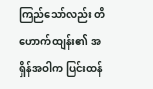ကြည်သော်လည်း တိဟောက်ထျန်း၏ အရှိန်အဝါက ပြင်းထန်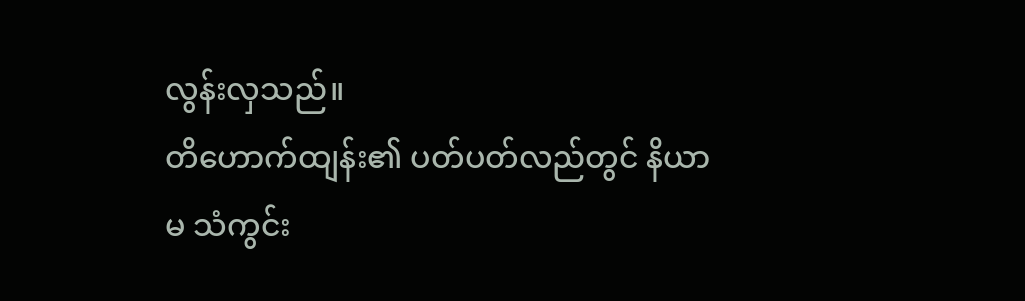လွန်းလှသည်။
တိဟောက်ထျန်း၏ ပတ်ပတ်လည်တွင် နိယာမ သံကွင်း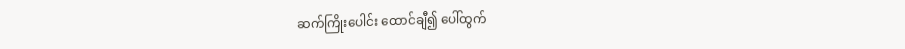ဆက်ကြိုးပေါင်း ထောင်ချီ၍ ပေါ်ထွက်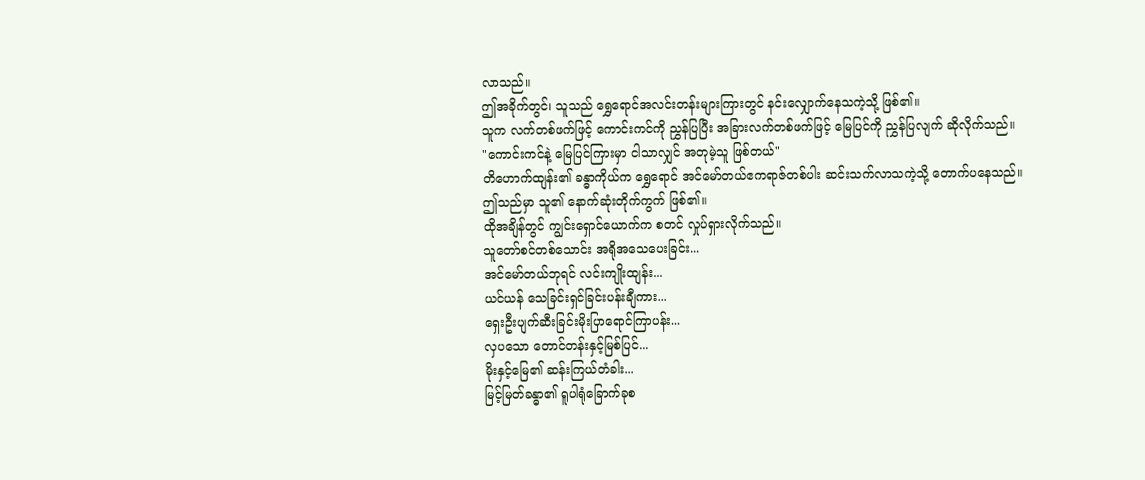လာသည်။
ဤအခိုက်တွင်၊ သူသည် ရွှေရောင်အလင်းတန်းများကြားတွင် နင်းလျှောက်နေသကဲ့သို့ ဖြစ်၏။
သူက လက်တစ်ဖက်ဖြင့် ကောင်းကင်ကို ညွှန်ပြပြီး အခြားလက်တစ်ဖက်ဖြင့် မြေပြင်ကို ညွှန်ပြလျက် ဆိုလိုက်သည်။
"ကောင်းကင်နဲ့ မြေပြင်ကြားမှာ ငါသာလျှင် အတုမဲ့သူ ဖြစ်တယ်"
တိဟောက်ထျန်း၏ ခန္ဓာကိုယ်က ရွှေရောင် အင်မော်တယ်ဧကရာဇ်တစ်ပါး ဆင်းသက်လာသကဲ့သို့ တောက်ပနေသည်။
ဤသည်မှာ သူ၏ နောက်ဆုံးတိုက်ကွက် ဖြစ်၏။
ထိုအချိန်တွင် ကျွင်းရှောင်ယောက်က စတင် လှုပ်ရှားလိုက်သည်။
သူတော်စင်တစ်သောင်း အရိုအသေပေးခြင်း...
အင်မော်တယ်ဘုရင် လင်းကျိုးထျန်း...
ယင်ယန် သေခြင်းရှင်ခြင်းပန်းချီကား...
ရှေးဦးပျက်ဆီးခြင်းမိုးပြာရောင်ကြာပန်း...
လှပသော တောင်တန်းနှင့်မြစ်ပြင်...
မိုးနှင့်မြေ၏ ဆန်းကြယ်တံခါး...
မြင့်မြတ်ခန္ဓာ၏ ရူပါရုံခြောက်ခုစ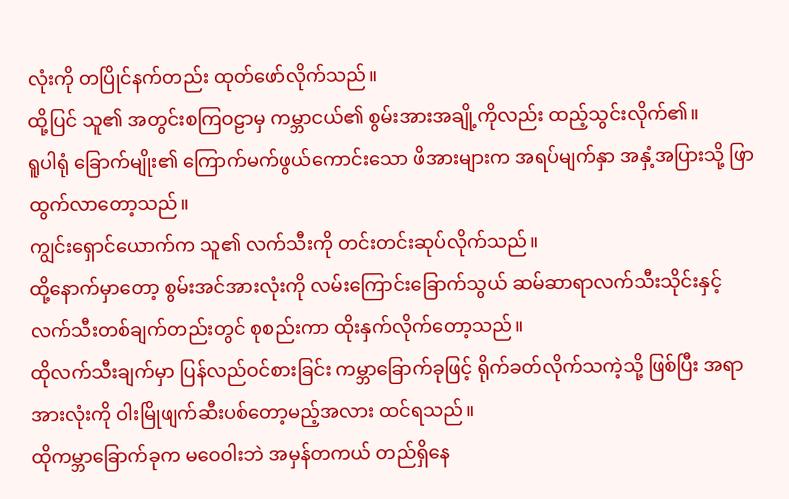လုံးကို တပြိုင်နက်တည်း ထုတ်ဖော်လိုက်သည်။
ထို့ပြင် သူ၏ အတွင်းစကြဝဠာမှ ကမ္ဘာငယ်၏ စွမ်းအားအချို့ကိုလည်း ထည့်သွင်းလိုက်၏။
ရူပါရုံ ခြောက်မျိုး၏ ကြောက်မက်ဖွယ်ကောင်းသော ဖိအားများက အရပ်မျက်နှာ အနှံ့အပြားသို့ ဖြာထွက်လာတော့သည်။
ကျွင်းရှောင်ယောက်က သူ၏ လက်သီးကို တင်းတင်းဆုပ်လိုက်သည်။
ထို့နောက်မှာတော့ စွမ်းအင်အားလုံးကို လမ်းကြောင်းခြောက်သွယ် ဆမ်ဆာရာလက်သီးသိုင်းနှင့် လက်သီးတစ်ချက်တည်းတွင် စုစည်းကာ ထိုးနှက်လိုက်တော့သည်။
ထိုလက်သီးချက်မှာ ပြန်လည်ဝင်စားခြင်း ကမ္ဘာခြောက်ခုဖြင့် ရိုက်ခတ်လိုက်သကဲ့သို့ ဖြစ်ပြီး အရာအားလုံးကို ဝါးမြိုဖျက်ဆီးပစ်တော့မည့်အလား ထင်ရသည်။
ထိုကမ္ဘာခြောက်ခုက မဝေဝါးဘဲ အမှန်တကယ် တည်ရှိနေ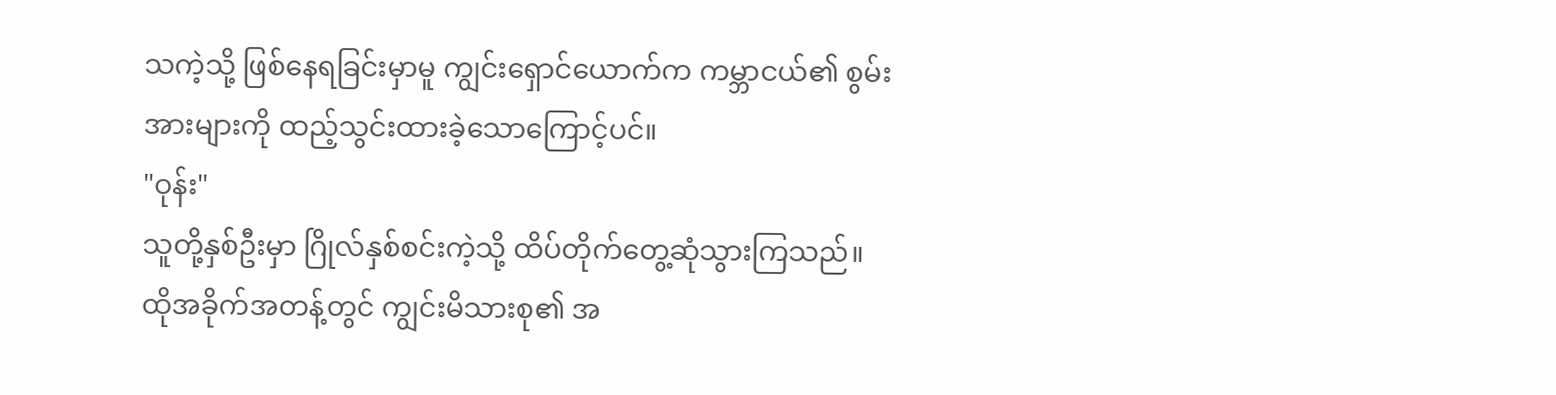သကဲ့သို့ ဖြစ်နေရခြင်းမှာမူ ကျွင်းရှောင်ယောက်က ကမ္ဘာငယ်၏ စွမ်းအားများကို ထည့်သွင်းထားခဲ့သောကြောင့်ပင်။
"ဝုန်း"
သူတို့နှစ်ဦးမှာ ဂြိုလ်နှစ်စင်းကဲ့သို့ ထိပ်တိုက်တွေ့ဆုံသွားကြသည်။
ထိုအခိုက်အတန့်တွင် ကျွင်းမိသားစု၏ အ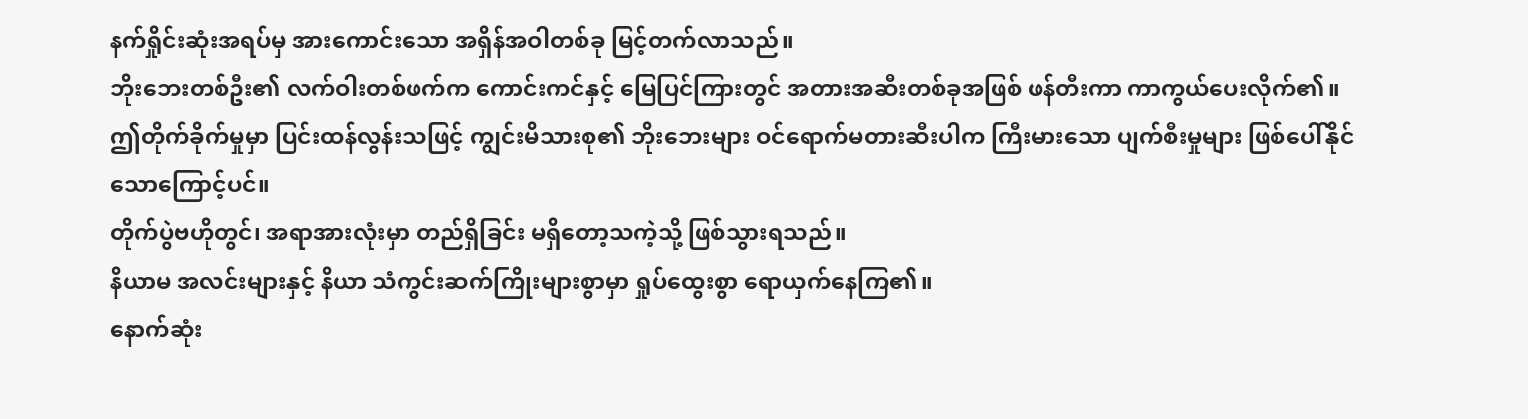နက်ရှိုင်းဆုံးအရပ်မှ အားကောင်းသော အရှိန်အဝါတစ်ခု မြင့်တက်လာသည်။
ဘိုးဘေးတစ်ဦး၏ လက်ဝါးတစ်ဖက်က ကောင်းကင်နှင့် မြေပြင်ကြားတွင် အတားအဆီးတစ်ခုအဖြစ် ဖန်တီးကာ ကာကွယ်ပေးလိုက်၏။
ဤတိုက်ခိုက်မှုမှာ ပြင်းထန်လွန်းသဖြင့် ကျွင်းမိသားစု၏ ဘိုးဘေးများ ဝင်ရောက်မတားဆီးပါက ကြီးမားသော ပျက်စီးမှုများ ဖြစ်ပေါ်နိုင်သောကြောင့်ပင်။
တိုက်ပွဲဗဟိုတွင်၊ အရာအားလုံးမှာ တည်ရှိခြင်း မရှိတော့သကဲ့သို့ ဖြစ်သွားရသည်။
နိယာမ အလင်းများနှင့် နိယာ သံကွင်းဆက်ကြိုးများစွာမှာ ရှုပ်ထွေးစွာ ရောယှက်နေကြ၏။
နောက်ဆုံး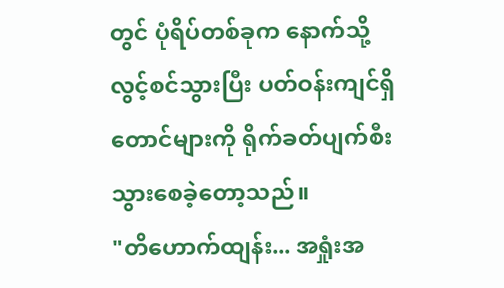တွင် ပုံရိပ်တစ်ခုက နောက်သို့ လွင့်စင်သွားပြီး ပတ်ဝန်းကျင်ရှိ တောင်များကို ရိုက်ခတ်ပျက်စီးသွားစေခဲ့တော့သည်။
"တိဟောက်ထျန်း... အရှုံးအ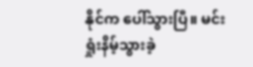နိုင်က ပေါ်သွားပြီ။ မင်း ရှုံးနိမ့်သွားခဲ့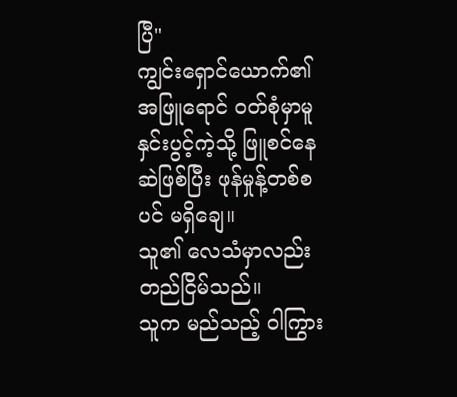ပြီ"
ကျွင်းရှောင်ယောက်၏ အဖြူရောင် ဝတ်စုံမှာမူ နှင်းပွင့်ကဲ့သို့ ဖြူစင်နေဆဲဖြစ်ပြီး ဖုန်မှုန့်တစ်စပင် မရှိချေ။
သူ၏ လေသံမှာလည်း တည်ငြိမ်သည်။
သူက မည်သည့် ဝါကြွား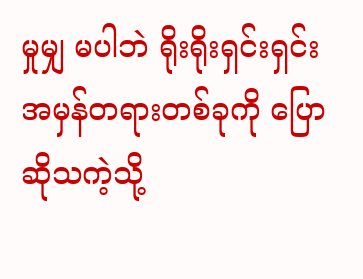မှုမျှ မပါဘဲ ရိုးရိုးရှင်းရှင်း အမှန်တရားတစ်ခုကို ပြောဆိုသကဲ့သို့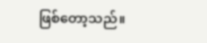ဖြစ်တော့သည်။